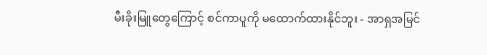မီးခိုးမြူတွေကြောင့် စင်ကာပူကို မထောက်ထားနိုင်ဘူး - အာရှအမြင်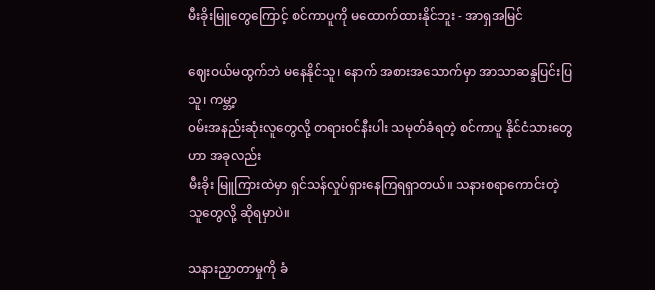မီးခိုးမြူတွေကြောင့် စင်ကာပူကို မထောက်ထားနိုင်ဘူး - အာရှအမြင်

ဈေးဝယ်မထွက်ဘဲ မနေနိုင်သူ၊ နောက် အစားအသောက်မှာ အာသာဆန္ဒပြင်းပြသူ၊ ကမ္ဘာ့
၀မ်းအနည်းဆုံးလူတွေလို့ တရားဝင်နီးပါး သမုတ်ခံရတဲ့ စင်ကာပူ နိုင်ငံသားတွေဟာ အခုလည်း
မီးခိုး မြူကြားထဲမှာ ရှင်သန်လှုပ်ရှားနေကြရရှာတယ်။ သနားစရာကောင်းတဲ့ သူတွေလို့ ဆိုရမှာပဲ။

သနားညှာတာမှုကို ခံ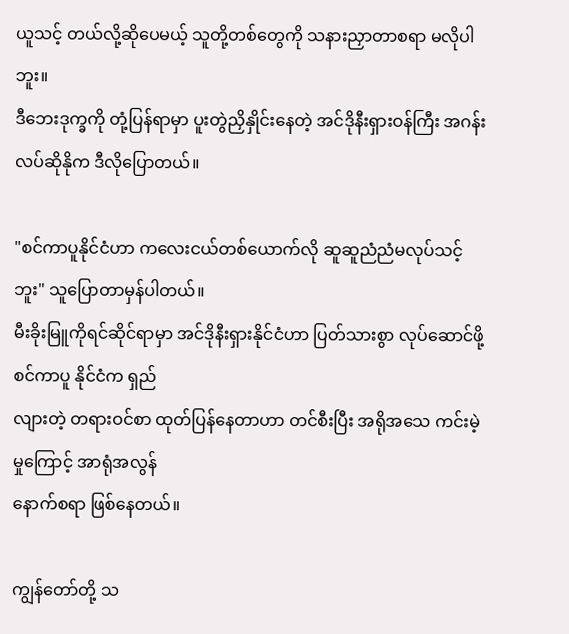ယူသင့် တယ်လို့ဆိုပေမယ့် သူတို့တစ်တွေကို သနားညှာတာစရာ မလိုပါဘူး။
ဒီဘေးဒုက္ခကို တုံ့ပြန်ရာမှာ ပူးတွဲညှိနှိုင်းနေတဲ့ အင်ဒိုနီးရှားဝန်ကြီး အဂန်းလပ်ဆိုနိုက ဒီလိုပြောတယ်။

"စင်ကာပူနိုင်ငံဟာ ကလေးငယ်တစ်ယောက်လို ဆူဆူညံညံမလုပ်သင့်ဘူး" သူပြောတာမှန်ပါတယ်။
မီးခိုးမြူကိုရင်ဆိုင်ရာမှာ အင်ဒိုနီးရှားနိုင်ငံဟာ ပြတ်သားစွာ လုပ်ဆောင်ဖို့ စင်ကာပူ နိုင်ငံက ရှည်
လျားတဲ့ တရားဝင်စာ ထုတ်ပြန်နေတာဟာ တင်စီးပြီး အရိုအသေ ကင်းမဲ့မှုကြောင့် အာရုံအလွန်
နောက်စရာ ဖြစ်နေတယ်။

ကျွန်တော်တို့ သ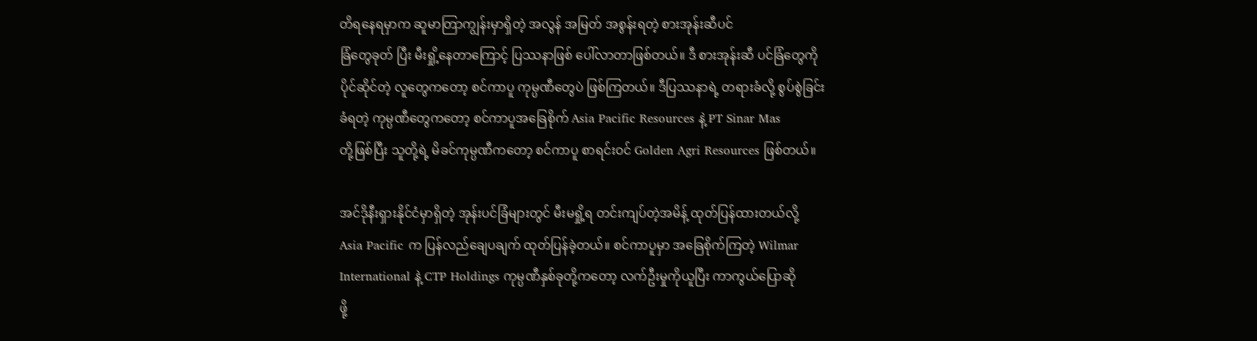တိရနေရမှာက ဆူမာတြာကျွန်းမှာရှိတဲ့ အလွန် အမြတ် အစွန်းရတဲ့ စားအုန်းဆီပင်
ခြံတွေခုတ် ပြီး မီးရှို့နေတာကြောင့် ပြဿနာဖြစ် ပေါ်လာတာဖြစ်တယ်။ ဒီ စားအုန်းဆီ ပင်ခြံတွေကို
ပိုင်ဆိုင်တဲ့ လူတွေကတော့ စင်ကာပူ ကုမ္ပဏီတွေပဲ ဖြစ်ကြတယ်။ ဒီပြဿနာရဲ့ တရားခံလို့ စွပ်စွဲခြင်း
ခံရတဲ့ ကုမ္ပဏီတွေကတော့ စင်ကာပူအခြေစိုက် Asia Pacific Resources နဲ့ PT Sinar Mas
တို့ဖြစ်ပြီး သူတို့ရဲ့ မိခင်ကုမ္ပဏီကတော့ စင်ကာပူ စာရင်းဝင် Golden Agri Resources ဖြစ်တယ်။

အင်ဒိုနီးရှားနိုင်ငံမှာရှိတဲ့ အုန်းပင်ခြံများတွင် မီးမရှို့ရ တင်းကျပ်တဲ့အမိန့် ထုတ်ပြန်ထားတယ်လို့
Asia Pacific က ပြန်လည်ချေပချက် ထုတ်ပြန်ခဲ့တယ်။ စင်ကာပူမှာ အခြေစိုက်ကြတဲ့ Wilmar
International နဲ့ CTP Holdings ကုမ္ပဏီနှစ်ခုတို့ကတော့ လက်ဦးမှုကိုယူပြီး ကာကွယ်ပြောဆို
ဖို့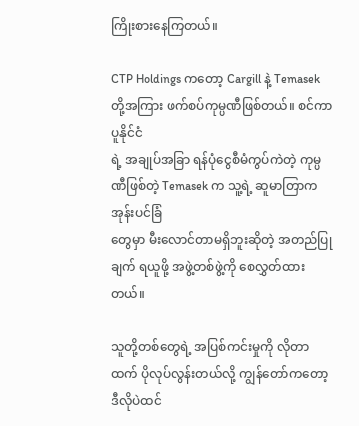ကြိုးစားနေကြတယ်။

CTP Holdings ကတော့ Cargill နဲ့ Temasek တို့အကြား ဖက်စပ်ကုမ္ပဏီဖြစ်တယ်။ စင်ကာပူနိုင်ငံ
ရဲ့ အချုပ်အခြာ ရန်ပုံငွေစီမံကွပ်ကဲတဲ့ ကုမ္ပဏီဖြစ်တဲ့ Temasek က သူ့ရဲ့ ဆူမာတြာက အုန်းပင်ခြံ
တွေမှာ မီးလောင်တာမရှိဘူးဆိုတဲ့ အတည်ပြုချက် ရယူဖို့ အဖွဲ့တစ်ဖွဲ့ကို စေလွှတ်ထားတယ်။

သူတို့တစ်တွေရဲ့ အပြစ်ကင်းမှုကို လိုတာထက် ပိုလုပ်လွန်းတယ်လို့ ကျွန်တော်ကတော့ ဒီလိုပဲထင်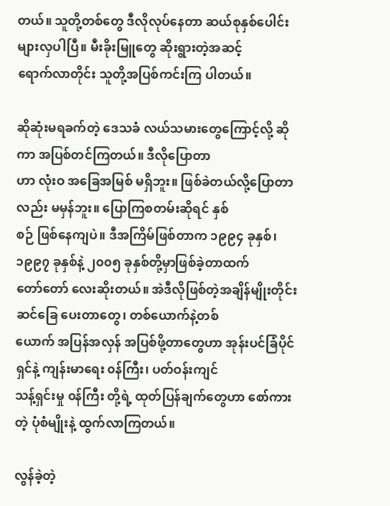တယ်။ သူတို့တစ်တွေ ဒီလိုလုပ်နေတာ ဆယ်စုနှစ်ပေါင်း များလှပါပြီ။ မီးခိုးမြူတွေ ဆိုးရွားတဲ့အဆင့်
ရောက်လာတိုင်း သူတို့အပြစ်ကင်းကြ ပါတယ်။

ဆိုဆုံးမရခက်တဲ့ ဒေသခံ လယ်သမားတွေကြောင့်လို့ ဆိုကာ အပြစ်တင်ကြတယ်။ ဒီလိုပြောတာ
ဟာ လုံးဝ အခြေအမြစ် မရှိဘူး။ ဖြစ်ခဲတယ်လို့ပြောတာလည်း မမှန်ဘူး။ ပြောကြစတမ်းဆိုရင် နှစ်
စဉ် ဖြစ်နေကျပဲ။ ဒီအကြိမ်ဖြစ်တာက ၁၉၉၄ ခုနှစ်၊ ၁၉၉၇ ခုနှစ်နဲ့ ၂၀၀၅ ခုနှစ်တို့မှာဖြစ်ခဲ့တာထက်
တော်တော် လေးဆိုးတယ်။ အဲဒီလိုဖြစ်တဲ့အချိန်မျိုးတိုင်း ဆင်ခြေ ပေးတာတွေ၊ တစ်ယောက်နဲ့တစ်
ယောက် အပြန်အလှန် အပြစ်ဖို့တာတွေဟာ အုန်းပင်ခြံပိုင်ရှင်နဲ့ ကျန်းမာရေး ၀န်ကြီး၊ ပတ်ဝန်းကျင်
သန့်ရှင်းမှု ၀န်ကြီး တို့ရဲ့ ထုတ်ပြန်ချက်တွေဟာ စော်ကား တဲ့ ပုံစံမျိုးနဲ့ ထွက်လာကြတယ်။

လွန်ခဲ့တဲ့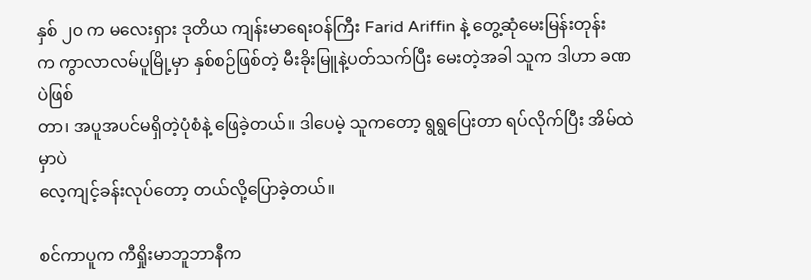နှစ် ၂၀ က မလေးရှား ဒုတိယ ကျန်းမာရေးဝန်ကြီး Farid Ariffin နဲ့ တွေ့ဆုံမေးမြန်းတုန်း
က ကွာလာလမ်ပူမြို့မှာ နှစ်စဉ်ဖြစ်တဲ့ မီးခိုးမြူနဲ့ပတ်သက်ပြီး မေးတဲ့အခါ သူက ဒါဟာ ခဏပဲဖြစ်
တာ၊ အပူအပင်မရှိတဲ့ပုံစံနဲ့ ဖြေခဲ့တယ်။ ဒါပေမဲ့ သူကတော့ ရွရွပြေးတာ ရပ်လိုက်ပြီး အိမ်ထဲမှာပဲ
လေ့ကျင့်ခန်းလုပ်တော့ တယ်လို့ပြောခဲ့တယ်။

စင်ကာပူက ကီရှိုးမာဘူဘာနီက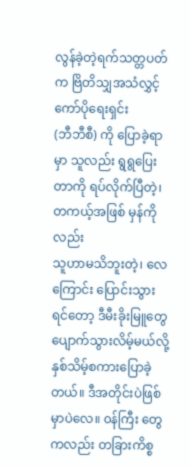လွန်ခဲ့တဲ့ရက်သတ္တပတ်က ဗြိတိသျှအသံလွှင့်ကော်ပိုရေးရှင်း
(ဘီဘီစီ) ကို ပြောခဲ့ရာမှာ သူလည်း ရွရွပြေးတာကို ရပ်လိုက်ပြီတဲ့၊ တကယ့်အဖြစ် မှန်ကိုလည်း
သူဟာမသိဘူးတဲ့၊ လေကြောင်း ပြောင်းသွားရင်တော့ ဒီမီးခိုးမြူတွေ ပျောက်သွားလိမ့်မယ်လို့
နှစ်သိမ့်စကားပြောခဲ့တယ်။ ဒီအတိုင်းပဲဖြစ်မှာပဲလေ။ ၀န်ကြီး တွေကလည်း တခြားကိစ္စ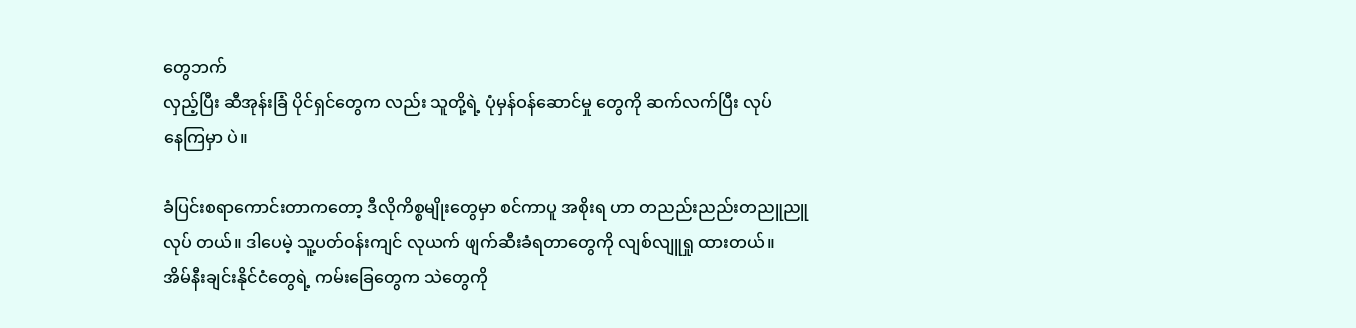တွေဘက်
လှည့်ပြီး ဆီအုန်းခြံ ပိုင်ရှင်တွေက လည်း သူတို့ရဲ့ ပုံမှန်ဝန်ဆောင်မှု တွေကို ဆက်လက်ပြီး လုပ်
နေကြမှာ ပဲ။

ခံပြင်းစရာကောင်းတာကတော့ ဒီလိုကိစ္စမျိုးတွေမှာ စင်ကာပူ အစိုးရ ဟာ တညည်းညည်းတညူညူ
လုပ် တယ်။ ဒါပေမဲ့ သူ့ပတ်ဝန်းကျင် လုယက် ဖျက်ဆီးခံရတာတွေကို လျစ်လျူရှု ထားတယ်။
အိမ်နီးချင်းနိုင်ငံတွေရဲ့ ကမ်းခြေတွေက သဲတွေကို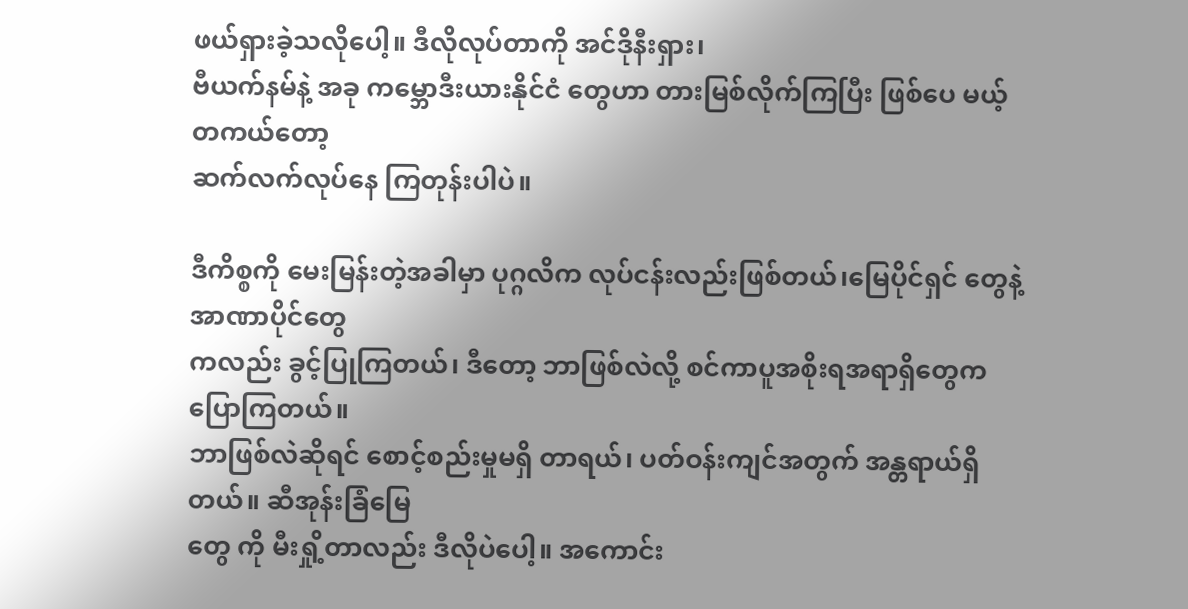ဖယ်ရှားခဲ့သလိုပေါ့။ ဒီလိုလုပ်တာကို အင်ဒိုနီးရှား၊
ဗီယက်နမ်နဲ့ အခု ကမ္ဘောဒီးယားနိုင်ငံ တွေဟာ တားမြစ်လိုက်ကြပြီး ဖြစ်ပေ မယ့် တကယ်တော့
ဆက်လက်လုပ်နေ ကြတုန်းပါပဲ။

ဒီကိစ္စကို မေးမြန်းတဲ့အခါမှာ ပုဂ္ဂလိက လုပ်ငန်းလည်းဖြစ်တယ်၊မြေပိုင်ရှင် တွေနဲ့ အာဏာပိုင်တွေ
ကလည်း ခွင့်ပြုကြတယ်၊ ဒီတော့ ဘာဖြစ်လဲလို့ စင်ကာပူအစိုးရအရာရှိတွေက ပြောကြတယ်။
ဘာဖြစ်လဲဆိုရင် စောင့်စည်းမှုမရှိ တာရယ်၊ ပတ်ဝန်းကျင်အတွက် အန္တရာယ်ရှိတယ်။ ဆီအုန်းခြံမြေ
တွေ ကို မီးရှို့တာလည်း ဒီလိုပဲပေါ့။ အကောင်း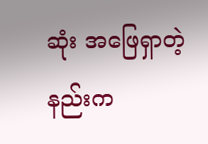ဆုံး အဖြေရှာတဲ့နည်းက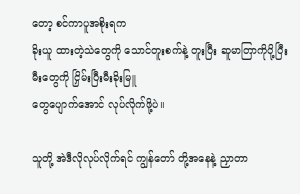တော့ စင်ကာပူအစိုးရက
ခိုးယူ ထားတဲ့သဲတွေကို သောင်တူးစက်နဲ့ တူးပြီး ဆူမာတြာကိုပို့ပြီး မီးတွေကို ငြှိမ်းပြီးမီးခိုးမြူ
တွေပျောက်အောင် လုပ်လိုက်ဖို့ပဲ။

သူတို့ အဲဒီလိုလုပ်လိုက်ရင် ကျွန်တော် တို့အနေနဲ့ ညှာတာ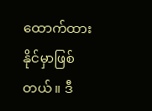ထောက်ထားနိုင်မှာဖြစ်တယ်။ ဒီ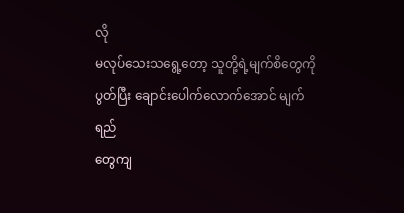လို
မလုပ်သေးသရွေ့တော့ သူတို့ရဲ့မျက်စိတွေကို ပွတ်ပြီး ချောင်းပေါက်လောက်အောင် မျက်ရည်
တွေကျ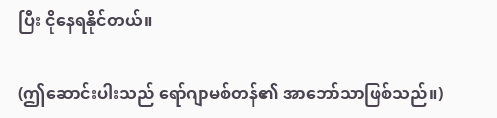ပြီး ငိုနေရနိုင်တယ်။

(ဤဆောင်းပါးသည် ရော်ဂျာမစ်တန်၏ အာဘော်သာဖြစ်သည်။)